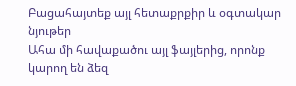Բացահայտեք այլ հետաքրքիր և օգտակար նյութեր
Ահա մի հավաքածու այլ ֆայլերից, որոնք կարող են ձեզ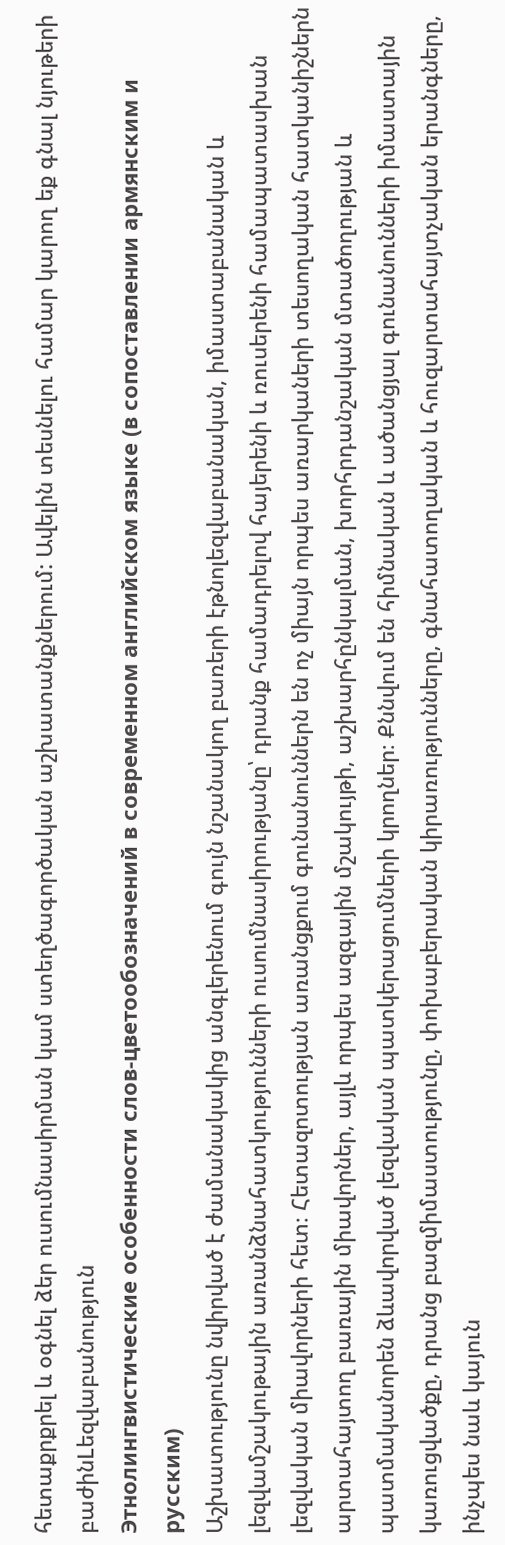հետաքրքրել և օգնել ձեր ուսումնասիրման կամ ստեղծագործական աշխատանքներում: Ավելին տեսնելու համար կարող եք գնալ նյութերի բաժինLեզվաբանություն
Этнолингвистические особенности слов-цветообозначений в современном английском языке (в сопоставлении армянским и русским)
Աշխատությունը նվիրված է ժամանակակից անգլերենում գույն նշանակող բառերի էթնոլեզվաբանական, իմաստաբանական և լեզվամշակութային առանձնահատկությունների ուսումնասիրությանը՝ դրանք համադրելով հայերենի և ռուսերենի համապատասխան լեզվական միավորների հետ։ Հետազոտության առանցքում գունանուններն են ոչ միայն որպես առարկաների տեսողական հատկանիշներն արտահայտող բառային միավորներ, այլև որպես ազգային մշակույթի, աշխարհընկալման, խորհրդանշական մտածողության և պատմականորեն ձևավորված լեզվական պատկերացումների կրողներ։ Քննվում են հիմնական և ածանցյալ գունանունների իմաստային կառուցվածքը, դրանց բազմիմաստությունը, փոխաբերական կիրառությունները, գնահատողական և հուզարտահայտչական երանգները, ինչպես նաև կայուն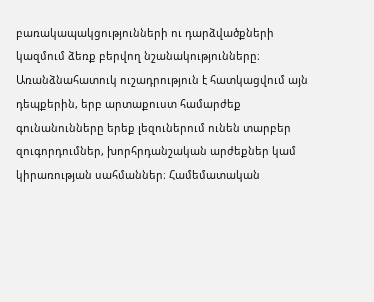բառակապակցությունների ու դարձվածքների կազմում ձեռք բերվող նշանակությունները։ Առանձնահատուկ ուշադրություն է հատկացվում այն դեպքերին, երբ արտաքուստ համարժեք գունանունները երեք լեզուներում ունեն տարբեր զուգորդումներ, խորհրդանշական արժեքներ կամ կիրառության սահմաններ։ Համեմատական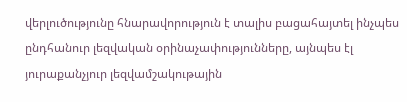վերլուծությունը հնարավորություն է տալիս բացահայտել ինչպես ընդհանուր լեզվական օրինաչափությունները, այնպես էլ յուրաքանչյուր լեզվամշակութային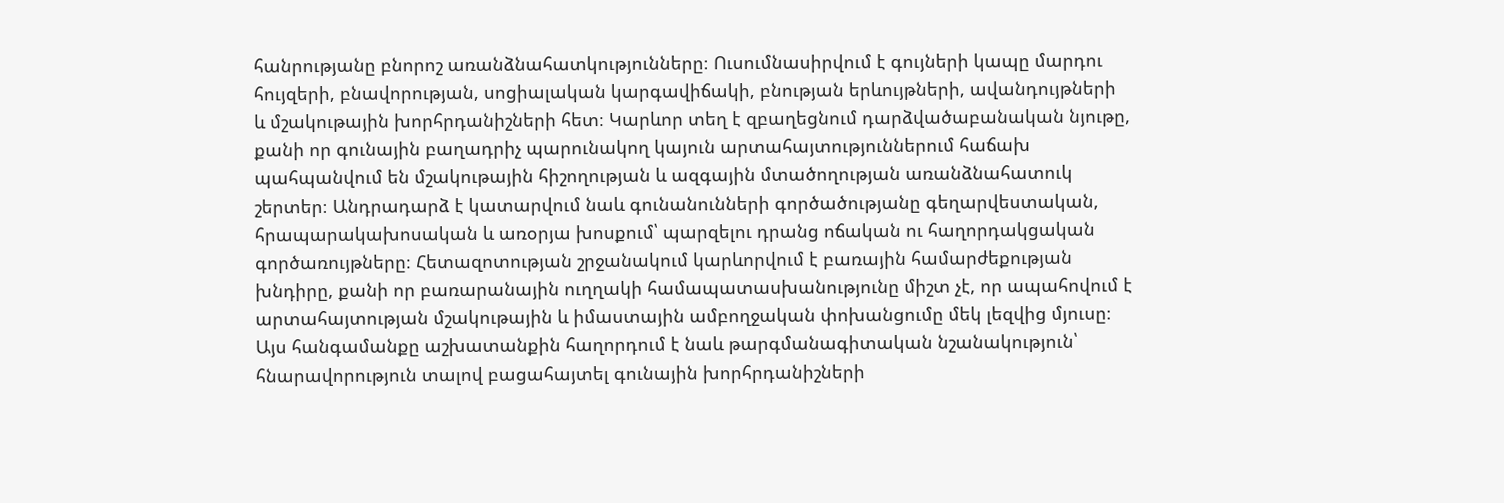հանրությանը բնորոշ առանձնահատկությունները։ Ուսումնասիրվում է գույների կապը մարդու հույզերի, բնավորության, սոցիալական կարգավիճակի, բնության երևույթների, ավանդույթների և մշակութային խորհրդանիշների հետ։ Կարևոր տեղ է զբաղեցնում դարձվածաբանական նյութը, քանի որ գունային բաղադրիչ պարունակող կայուն արտահայտություններում հաճախ պահպանվում են մշակութային հիշողության և ազգային մտածողության առանձնահատուկ շերտեր։ Անդրադարձ է կատարվում նաև գունանունների գործածությանը գեղարվեստական, հրապարակախոսական և առօրյա խոսքում՝ պարզելու դրանց ոճական ու հաղորդակցական գործառույթները։ Հետազոտության շրջանակում կարևորվում է բառային համարժեքության խնդիրը, քանի որ բառարանային ուղղակի համապատասխանությունը միշտ չէ, որ ապահովում է արտահայտության մշակութային և իմաստային ամբողջական փոխանցումը մեկ լեզվից մյուսը։ Այս հանգամանքը աշխատանքին հաղորդում է նաև թարգմանագիտական նշանակություն՝ հնարավորություն տալով բացահայտել գունային խորհրդանիշների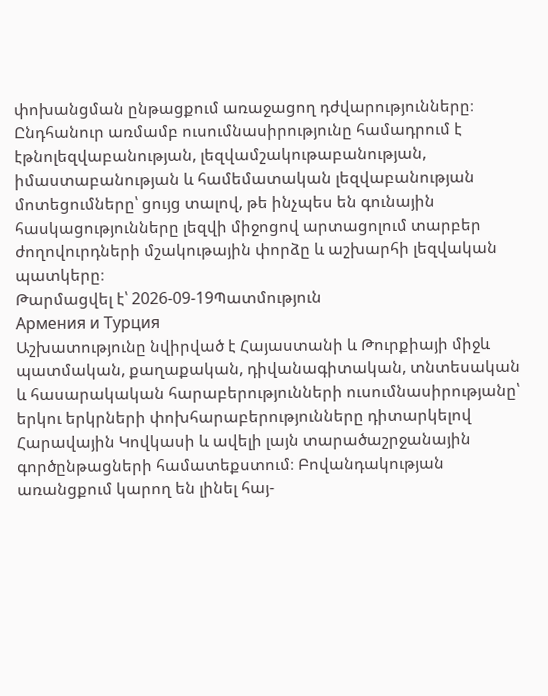փոխանցման ընթացքում առաջացող դժվարությունները։ Ընդհանուր առմամբ ուսումնասիրությունը համադրում է էթնոլեզվաբանության, լեզվամշակութաբանության, իմաստաբանության և համեմատական լեզվաբանության մոտեցումները՝ ցույց տալով, թե ինչպես են գունային հասկացությունները լեզվի միջոցով արտացոլում տարբեր ժողովուրդների մշակութային փորձը և աշխարհի լեզվական պատկերը։
Թարմացվել է՝ 2026-09-19Պատմություն
Армения и Турция
Աշխատությունը նվիրված է Հայաստանի և Թուրքիայի միջև պատմական, քաղաքական, դիվանագիտական, տնտեսական և հասարակական հարաբերությունների ուսումնասիրությանը՝ երկու երկրների փոխհարաբերությունները դիտարկելով Հարավային Կովկասի և ավելի լայն տարածաշրջանային գործընթացների համատեքստում։ Բովանդակության առանցքում կարող են լինել հայ-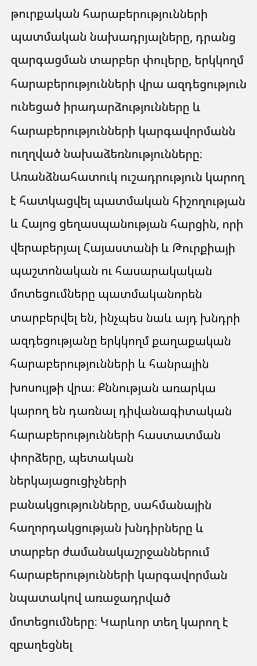թուրքական հարաբերությունների պատմական նախադրյալները, դրանց զարգացման տարբեր փուլերը, երկկողմ հարաբերությունների վրա ազդեցություն ունեցած իրադարձությունները և հարաբերությունների կարգավորմանն ուղղված նախաձեռնությունները։ Առանձնահատուկ ուշադրություն կարող է հատկացվել պատմական հիշողության և Հայոց ցեղասպանության հարցին, որի վերաբերյալ Հայաստանի և Թուրքիայի պաշտոնական ու հասարակական մոտեցումները պատմականորեն տարբերվել են, ինչպես նաև այդ խնդրի ազդեցությանը երկկողմ քաղաքական հարաբերությունների և հանրային խոսույթի վրա։ Քննության առարկա կարող են դառնալ դիվանագիտական հարաբերությունների հաստատման փորձերը, պետական ներկայացուցիչների բանակցությունները, սահմանային հաղորդակցության խնդիրները և տարբեր ժամանակաշրջաններում հարաբերությունների կարգավորման նպատակով առաջադրված մոտեցումները։ Կարևոր տեղ կարող է զբաղեցնել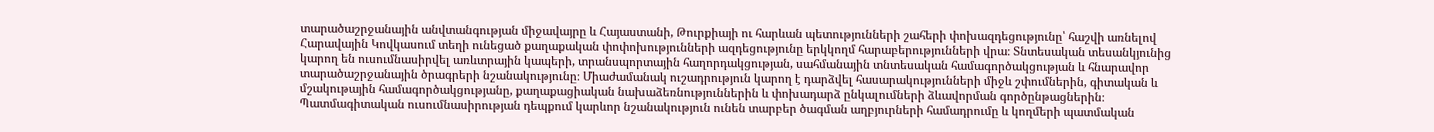տարածաշրջանային անվտանգության միջավայրը և Հայաստանի, Թուրքիայի ու հարևան պետությունների շահերի փոխազդեցությունը՝ հաշվի առնելով Հարավային Կովկասում տեղի ունեցած քաղաքական փոփոխությունների ազդեցությունը երկկողմ հարաբերությունների վրա։ Տնտեսական տեսանկյունից կարող են ուսումնասիրվել առևտրային կապերի, տրանսպորտային հաղորդակցության, սահմանային տնտեսական համագործակցության և հնարավոր տարածաշրջանային ծրագրերի նշանակությունը։ Միաժամանակ ուշադրություն կարող է դարձվել հասարակությունների միջև շփումներին, գիտական և մշակութային համագործակցությանը, քաղաքացիական նախաձեռնություններին և փոխադարձ ընկալումների ձևավորման գործընթացներին։ Պատմագիտական ուսումնասիրության դեպքում կարևոր նշանակություն ունեն տարբեր ծագման աղբյուրների համադրումը և կողմերի պատմական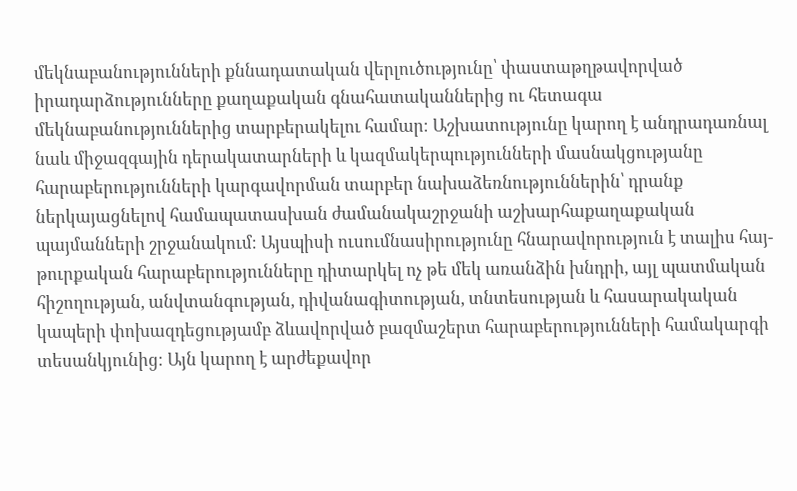մեկնաբանությունների քննադատական վերլուծությունը՝ փաստաթղթավորված իրադարձությունները քաղաքական գնահատականներից ու հետագա մեկնաբանություններից տարբերակելու համար։ Աշխատությունը կարող է անդրադառնալ նաև միջազգային դերակատարների և կազմակերպությունների մասնակցությանը հարաբերությունների կարգավորման տարբեր նախաձեռնություններին՝ դրանք ներկայացնելով համապատասխան ժամանակաշրջանի աշխարհաքաղաքական պայմանների շրջանակում։ Այսպիսի ուսումնասիրությունը հնարավորություն է տալիս հայ-թուրքական հարաբերությունները դիտարկել ոչ թե մեկ առանձին խնդրի, այլ պատմական հիշողության, անվտանգության, դիվանագիտության, տնտեսության և հասարակական կապերի փոխազդեցությամբ ձևավորված բազմաշերտ հարաբերությունների համակարգի տեսանկյունից։ Այն կարող է արժեքավոր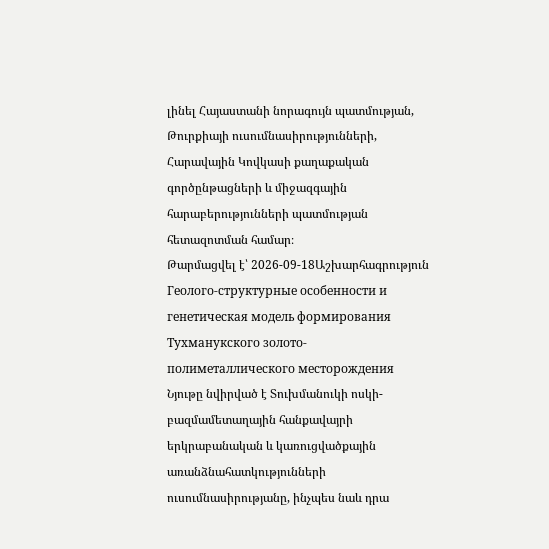լինել Հայաստանի նորագույն պատմության, Թուրքիայի ուսումնասիրությունների, Հարավային Կովկասի քաղաքական գործընթացների և միջազգային հարաբերությունների պատմության հետազոտման համար։
Թարմացվել է՝ 2026-09-18Աշխարհագրություն
Геолого-структурные особенности и генетическая модель формирования Тухманукского золото-полиметаллического месторождения
Նյութը նվիրված է Տուխմանուկի ոսկի-բազմամետաղային հանքավայրի երկրաբանական և կառուցվածքային առանձնահատկությունների ուսումնասիրությանը, ինչպես նաև դրա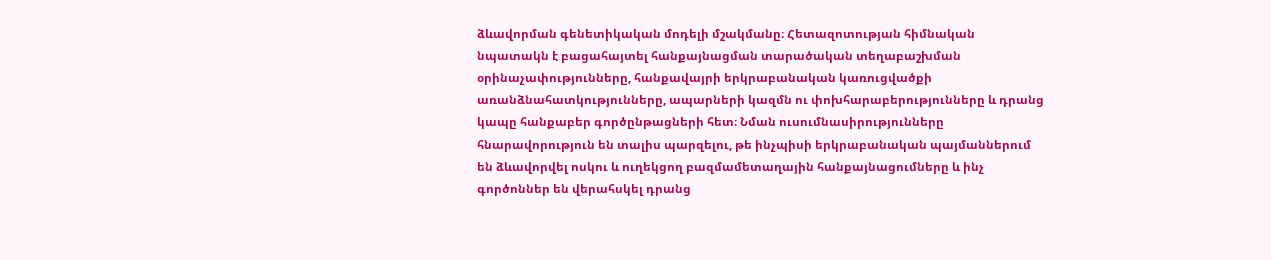ձևավորման գենետիկական մոդելի մշակմանը։ Հետազոտության հիմնական նպատակն է բացահայտել հանքայնացման տարածական տեղաբաշխման օրինաչափությունները, հանքավայրի երկրաբանական կառուցվածքի առանձնահատկությունները, ապարների կազմն ու փոխհարաբերությունները և դրանց կապը հանքաբեր գործընթացների հետ։ Նման ուսումնասիրությունները հնարավորություն են տալիս պարզելու, թե ինչպիսի երկրաբանական պայմաններում են ձևավորվել ոսկու և ուղեկցող բազմամետաղային հանքայնացումները և ինչ գործոններ են վերահսկել դրանց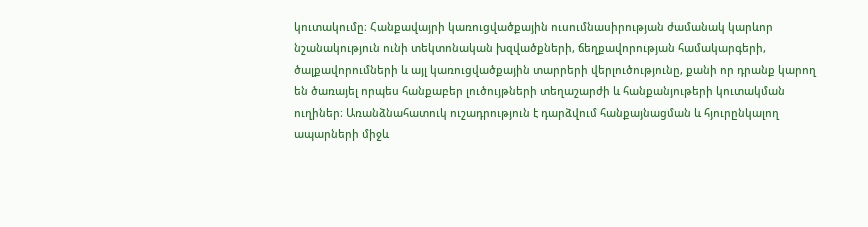կուտակումը։ Հանքավայրի կառուցվածքային ուսումնասիրության ժամանակ կարևոր նշանակություն ունի տեկտոնական խզվածքների, ճեղքավորության համակարգերի, ծալքավորումների և այլ կառուցվածքային տարրերի վերլուծությունը, քանի որ դրանք կարող են ծառայել որպես հանքաբեր լուծույթների տեղաշարժի և հանքանյութերի կուտակման ուղիներ։ Առանձնահատուկ ուշադրություն է դարձվում հանքայնացման և հյուրընկալող ապարների միջև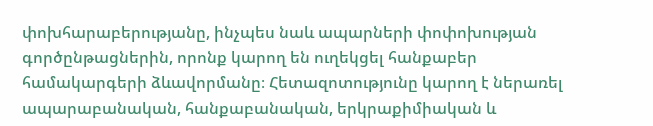փոխհարաբերությանը, ինչպես նաև ապարների փոփոխության գործընթացներին, որոնք կարող են ուղեկցել հանքաբեր համակարգերի ձևավորմանը։ Հետազոտությունը կարող է ներառել ապարաբանական, հանքաբանական, երկրաքիմիական և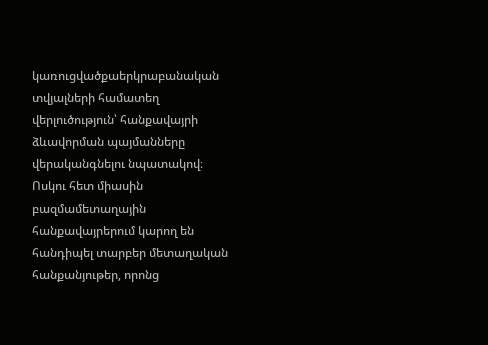կառուցվածքաերկրաբանական տվյալների համատեղ վերլուծություն՝ հանքավայրի ձևավորման պայմանները վերականգնելու նպատակով։ Ոսկու հետ միասին բազմամետաղային հանքավայրերում կարող են հանդիպել տարբեր մետաղական հանքանյութեր, որոնց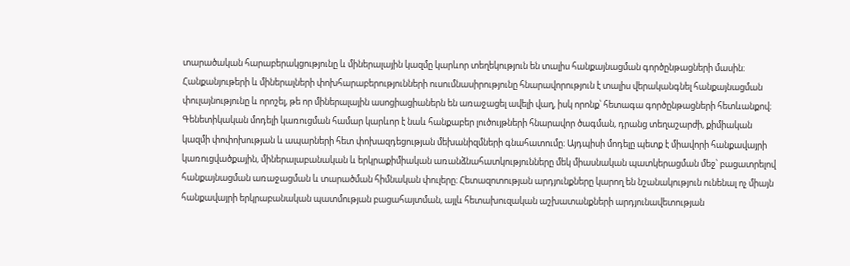տարածական հարաբերակցությունը և միներալային կազմը կարևոր տեղեկություն են տալիս հանքայնացման գործընթացների մասին։ Հանքանյութերի և միներալների փոխհարաբերությունների ուսումնասիրությունը հնարավորություն է տալիս վերականգնել հանքայնացման փուլայնությունը և որոշել, թե որ միներալային ասոցիացիաներն են առաջացել ավելի վաղ, իսկ որոնք՝ հետագա գործընթացների հետևանքով։ Գենետիկական մոդելի կառուցման համար կարևոր է նաև հանքաբեր լուծույթների հնարավոր ծագման, դրանց տեղաշարժի, քիմիական կազմի փոփոխության և ապարների հետ փոխազդեցության մեխանիզմների գնահատումը։ Այդպիսի մոդելը պետք է միավորի հանքավայրի կառուցվածքային, միներալաբանական և երկրաքիմիական առանձնահատկությունները մեկ միասնական պատկերացման մեջ՝ բացատրելով հանքայնացման առաջացման և տարածման հիմնական փուլերը։ Հետազոտության արդյունքները կարող են նշանակություն ունենալ ոչ միայն հանքավայրի երկրաբանական պատմության բացահայտման, այլև հետախուզական աշխատանքների արդյունավետության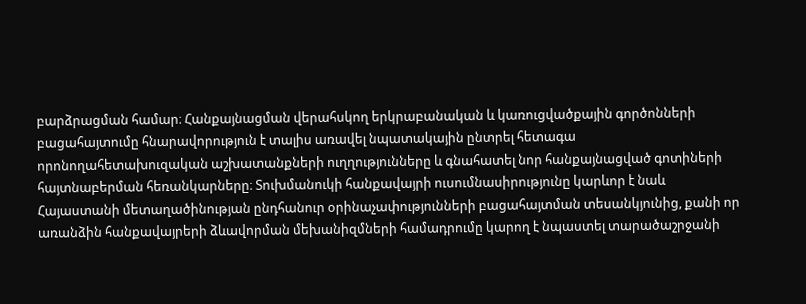բարձրացման համար։ Հանքայնացման վերահսկող երկրաբանական և կառուցվածքային գործոնների բացահայտումը հնարավորություն է տալիս առավել նպատակային ընտրել հետագա որոնողահետախուզական աշխատանքների ուղղությունները և գնահատել նոր հանքայնացված գոտիների հայտնաբերման հեռանկարները։ Տուխմանուկի հանքավայրի ուսումնասիրությունը կարևոր է նաև Հայաստանի մետաղածինության ընդհանուր օրինաչափությունների բացահայտման տեսանկյունից, քանի որ առանձին հանքավայրերի ձևավորման մեխանիզմների համադրումը կարող է նպաստել տարածաշրջանի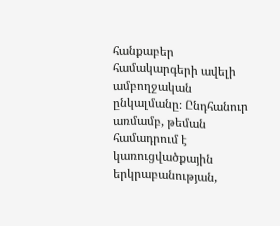հանքաբեր համակարգերի ավելի ամբողջական ընկալմանը։ Ընդհանուր առմամբ, թեման համադրում է կառուցվածքային երկրաբանության,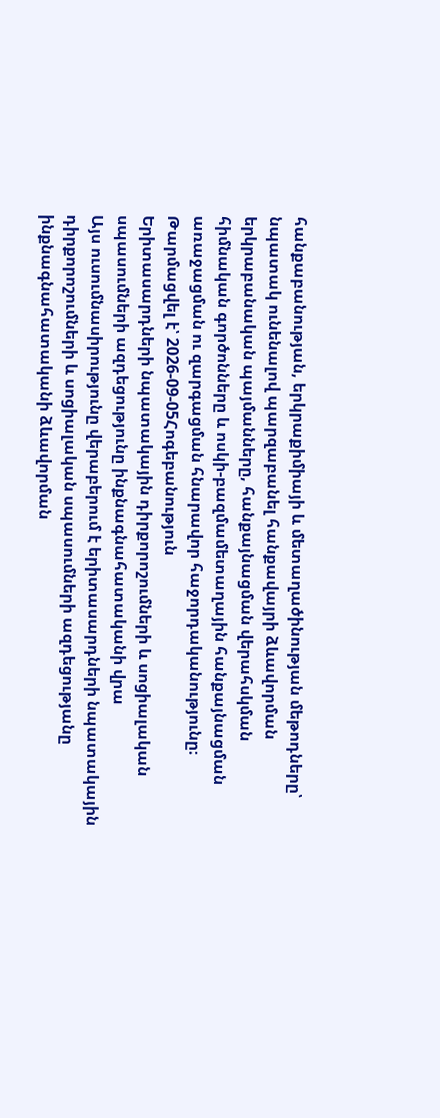հանքաբանության, երկրաքիմիայի և մետաղածինության մեթոդները՝ նպատակ ունենալով պարզաբանել հանքավայրի ձևավորման երկրաբանական պայմանները, հանքայնացման վերահսկման հիմնական գործոնները և ոսկի-բազմամետաղային հանքայնացման առաջացման ու զարգացման հնարավոր հաջորդականությունը։
Թարմացվել է՝ 2026-09-05Հոգեբանություն
Երիտասարդների նպատակային դիրքորոշումների և սոցիալական սպասումների ազդեցությունը ինքնագնահատականի վրա
Այս ուսումնասիրությունը վերաբերում է երիտասարդների նպատակային դիրքորոշումների և սոցիալական սպասումների ազդեցությանը ինքնագնահատականի ձևավորման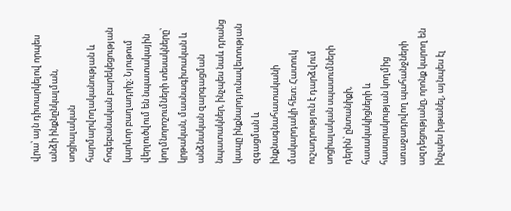վրա՝ այն դիտարկելով որպես անձի ինքնընկալման, սոցիալական հարմարվողականության և հոգեբանական բարեկեցության կարևոր բաղադրիչ։ Նյութում վերլուծվում են նպատակային կողմնորոշումների տեսակները՝ կրթական, մասնագիտական և անձնական զարգացման նպատակներ, ինչպես նաև դրանց կապը ինքնարդյունավետության զգացման և ինքնագնահատականի մակարդակի հետ։ Հատուկ ուշադրություն է դարձվում սոցիալական սպասումների դերին՝ ընտանիքի, հասակակիցների և հասարակության կողմից առաջադրվող պահանջների ազդեցությանը, որոնք կարող են ինչպես խթանել, այնպես էլ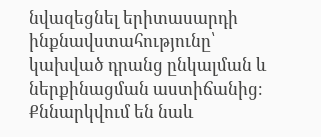նվազեցնել երիտասարդի ինքնավստահությունը՝ կախված դրանց ընկալման և ներքինացման աստիճանից։ Քննարկվում են նաև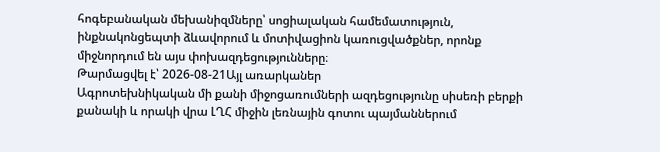հոգեբանական մեխանիզմները՝ սոցիալական համեմատություն, ինքնակոնցեպտի ձևավորում և մոտիվացիոն կառուցվածքներ, որոնք միջնորդում են այս փոխազդեցությունները։
Թարմացվել է՝ 2026-08-21Այլ առարկաներ
Ագրոտեխնիկական մի քանի միջոցառումների ազդեցությունը սիսեռի բերքի քանակի և որակի վրա ԼՂՀ միջին լեռնային գոտու պայմաններում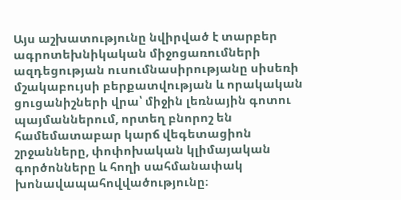Այս աշխատությունը նվիրված է տարբեր ագրոտեխնիկական միջոցառումների ազդեցության ուսումնասիրությանը սիսեռի մշակաբույսի բերքատվության և որակական ցուցանիշների վրա՝ միջին լեռնային գոտու պայմաններում, որտեղ բնորոշ են համեմատաբար կարճ վեգետացիոն շրջանները, փոփոխական կլիմայական գործոնները և հողի սահմանափակ խոնավապահովվածությունը։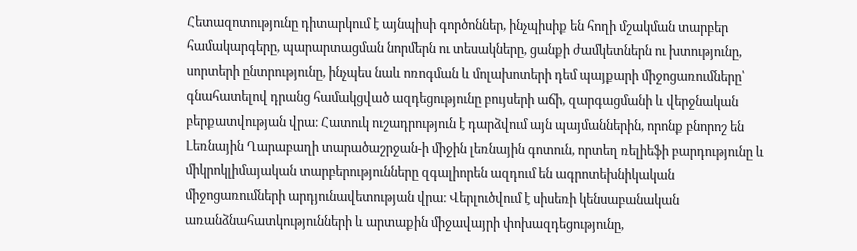Հետազոտությունը դիտարկում է այնպիսի գործոններ, ինչպիսիք են հողի մշակման տարբեր համակարգերը, պարարտացման նորմերն ու տեսակները, ցանքի ժամկետներն ու խտությունը, սորտերի ընտրությունը, ինչպես նաև ոռոգման և մոլախոտերի դեմ պայքարի միջոցառումները՝ գնահատելով դրանց համակցված ազդեցությունը բույսերի աճի, զարգացմանի և վերջնական բերքատվության վրա։ Հատուկ ուշադրություն է դարձվում այն պայմաններին, որոնք բնորոշ են Լեռնային Ղարաբաղի տարածաշրջան-ի միջին լեռնային գոտուն, որտեղ ռելիեֆի բարդությունը և միկրոկլիմայական տարբերությունները զգալիորեն ազդում են ագրոտեխնիկական միջոցառումների արդյունավետության վրա։ Վերլուծվում է սիսեռի կենսաբանական առանձնահատկությունների և արտաքին միջավայրի փոխազդեցությունը,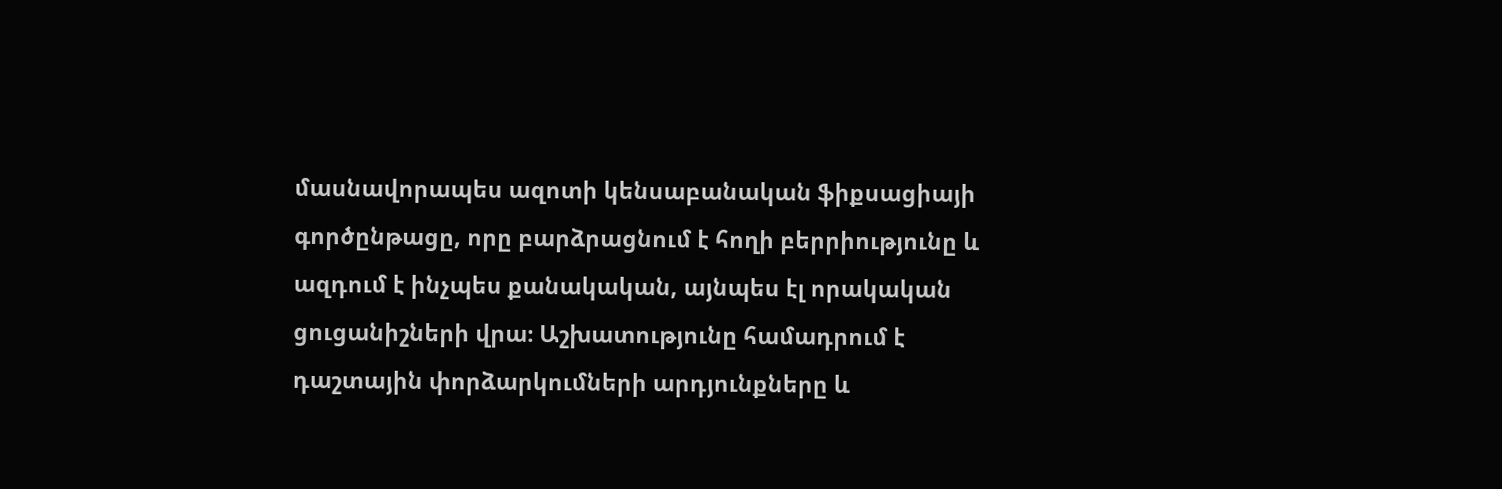մասնավորապես ազոտի կենսաբանական ֆիքսացիայի գործընթացը, որը բարձրացնում է հողի բերրիությունը և ազդում է ինչպես քանակական, այնպես էլ որակական ցուցանիշների վրա։ Աշխատությունը համադրում է դաշտային փորձարկումների արդյունքները և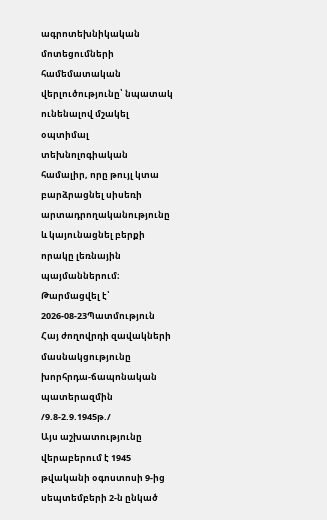ագրոտեխնիկական մոտեցումների համեմատական վերլուծությունը՝ նպատակ ունենալով մշակել օպտիմալ տեխնոլոգիական համալիր, որը թույլ կտա բարձրացնել սիսեռի արտադրողականությունը և կայունացնել բերքի որակը լեռնային պայմաններում։
Թարմացվել է՝ 2026-08-23Պատմություն
Հայ ժողովրդի զավակների մասնակցությունը խորհրդա-ճապոնական պատերազմին /9.8-2.9.1945թ./
Այս աշխատությունը վերաբերում է 1945 թվականի օգոստոսի 9-ից սեպտեմբերի 2-ն ընկած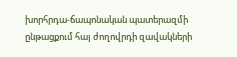խորհրդա-ճապոնական պատերազմի ընթացքում հայ ժողովրդի զավակների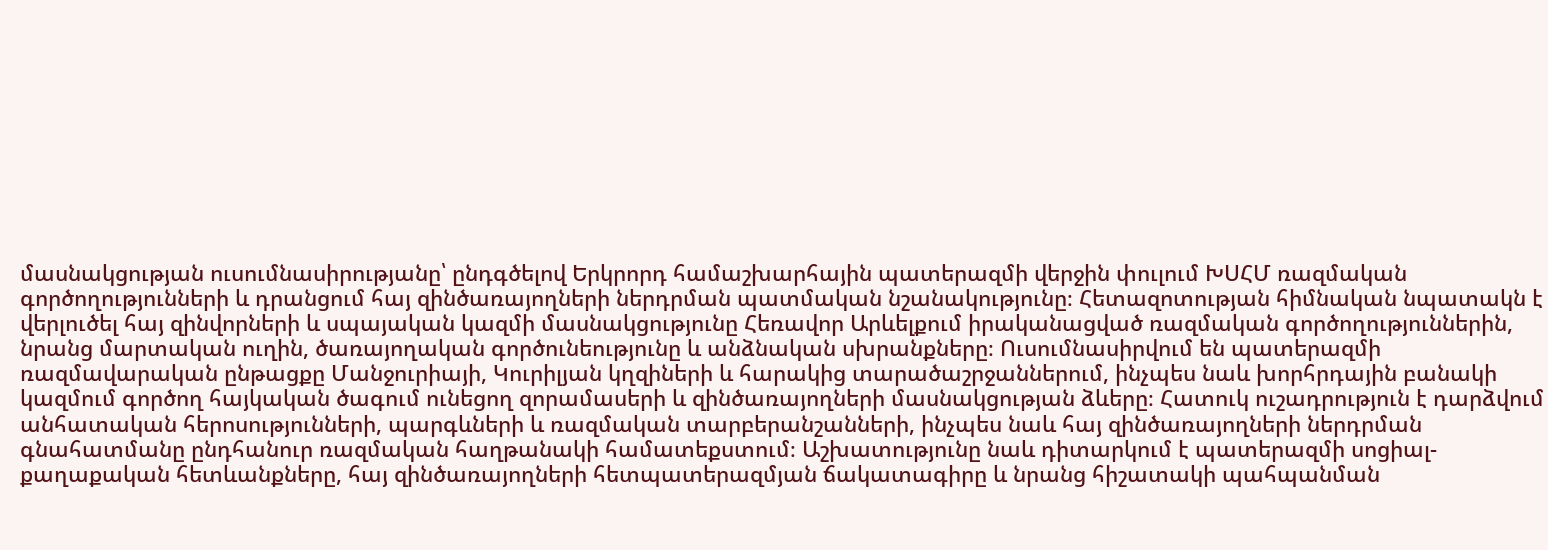մասնակցության ուսումնասիրությանը՝ ընդգծելով Երկրորդ համաշխարհային պատերազմի վերջին փուլում ԽՍՀՄ ռազմական գործողությունների և դրանցում հայ զինծառայողների ներդրման պատմական նշանակությունը։ Հետազոտության հիմնական նպատակն է վերլուծել հայ զինվորների և սպայական կազմի մասնակցությունը Հեռավոր Արևելքում իրականացված ռազմական գործողություններին, նրանց մարտական ուղին, ծառայողական գործունեությունը և անձնական սխրանքները։ Ուսումնասիրվում են պատերազմի ռազմավարական ընթացքը Մանջուրիայի, Կուրիլյան կղզիների և հարակից տարածաշրջաններում, ինչպես նաև խորհրդային բանակի կազմում գործող հայկական ծագում ունեցող զորամասերի և զինծառայողների մասնակցության ձևերը։ Հատուկ ուշադրություն է դարձվում անհատական հերոսությունների, պարգևների և ռազմական տարբերանշանների, ինչպես նաև հայ զինծառայողների ներդրման գնահատմանը ընդհանուր ռազմական հաղթանակի համատեքստում։ Աշխատությունը նաև դիտարկում է պատերազմի սոցիալ-քաղաքական հետևանքները, հայ զինծառայողների հետպատերազմյան ճակատագիրը և նրանց հիշատակի պահպանման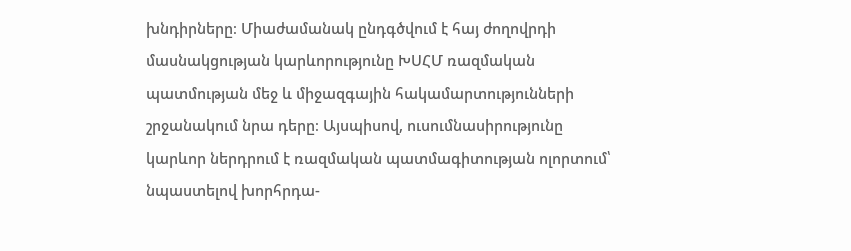խնդիրները։ Միաժամանակ ընդգծվում է հայ ժողովրդի մասնակցության կարևորությունը ԽՍՀՄ ռազմական պատմության մեջ և միջազգային հակամարտությունների շրջանակում նրա դերը։ Այսպիսով, ուսումնասիրությունը կարևոր ներդրում է ռազմական պատմագիտության ոլորտում՝ նպաստելով խորհրդա-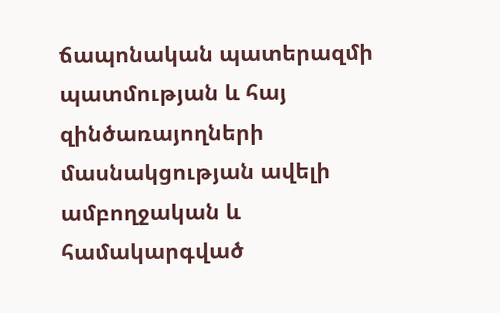ճապոնական պատերազմի պատմության և հայ զինծառայողների մասնակցության ավելի ամբողջական և համակարգված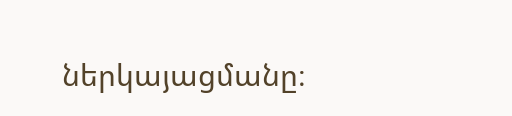ներկայացմանը։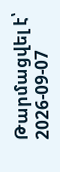Թարմացվել է՝ 2026-09-07